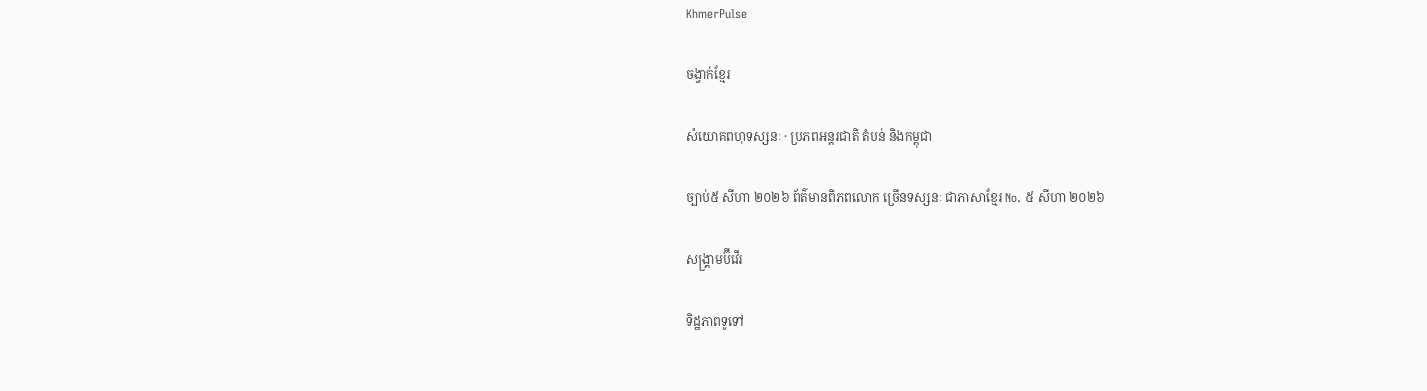KhmerPulse

ចង្វាក់ខ្មែរ

សំយោគពហុទស្សនៈ · ប្រភពអន្តរជាតិ តំបន់ និងកម្ពុជា

ច្បាប់៥ សីហា ២០២៦ ព័ត៌មានពិភពលោក ច្រើនទស្សនៈ ជាភាសាខ្មែរ No. ៥ សីហា ២០២៦

សង្គ្រាមប៊ីវើរ

ទិដ្ឋភាពទូទៅ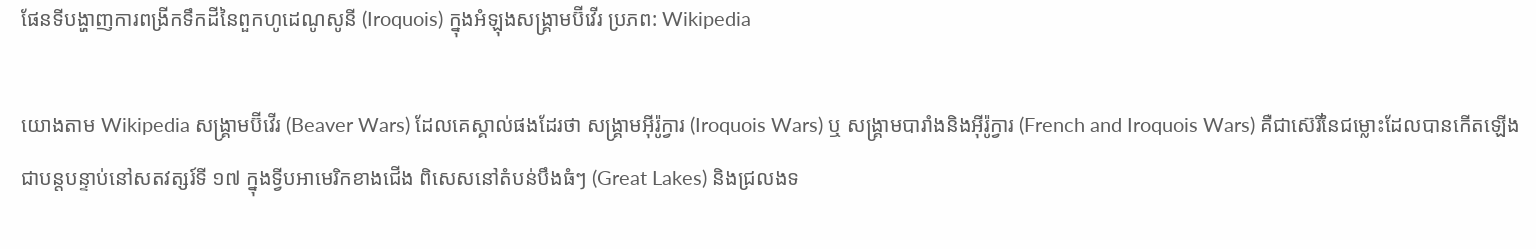ផែនទីបង្ហាញការពង្រីកទឹកដីនៃពួកហូដេណូសូនី (Iroquois) ក្នុងអំឡុងសង្គ្រាមប៊ីវើរ ប្រភព: Wikipedia

យោងតាម Wikipedia សង្គ្រាមប៊ីវើរ (Beaver Wars) ដែលគេស្គាល់ផងដែរថា សង្គ្រាមអ៊ីរ៉ូក្វារ (Iroquois Wars) ឬ សង្គ្រាមបារាំងនិងអ៊ីរ៉ូក្វារ (French and Iroquois Wars) គឺជាស៊េរីនៃជម្លោះដែលបានកើតឡើងជាបន្តបន្ទាប់នៅសតវត្សរ៍ទី ១៧ ក្នុងទ្វីបអាមេរិកខាងជើង ពិសេសនៅតំបន់បឹងធំៗ (Great Lakes) និងជ្រលងទ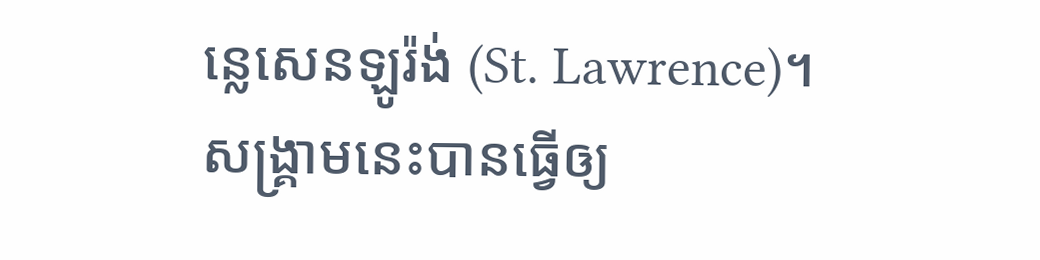ន្លេសេនឡូរ៉ង់ (St. Lawrence)។ សង្គ្រាមនេះបានធ្វើឲ្យ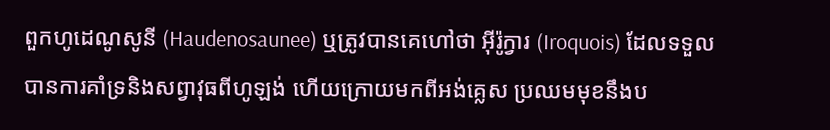ពួកហូដេណូសូនី (Haudenosaunee) ឬត្រូវបានគេហៅថា អ៊ីរ៉ូក្វារ (Iroquois) ដែលទទួលបានការគាំទ្រនិងសព្វាវុធពីហូឡង់ ហើយក្រោយមកពីអង់គ្លេស ប្រឈមមុខនឹងប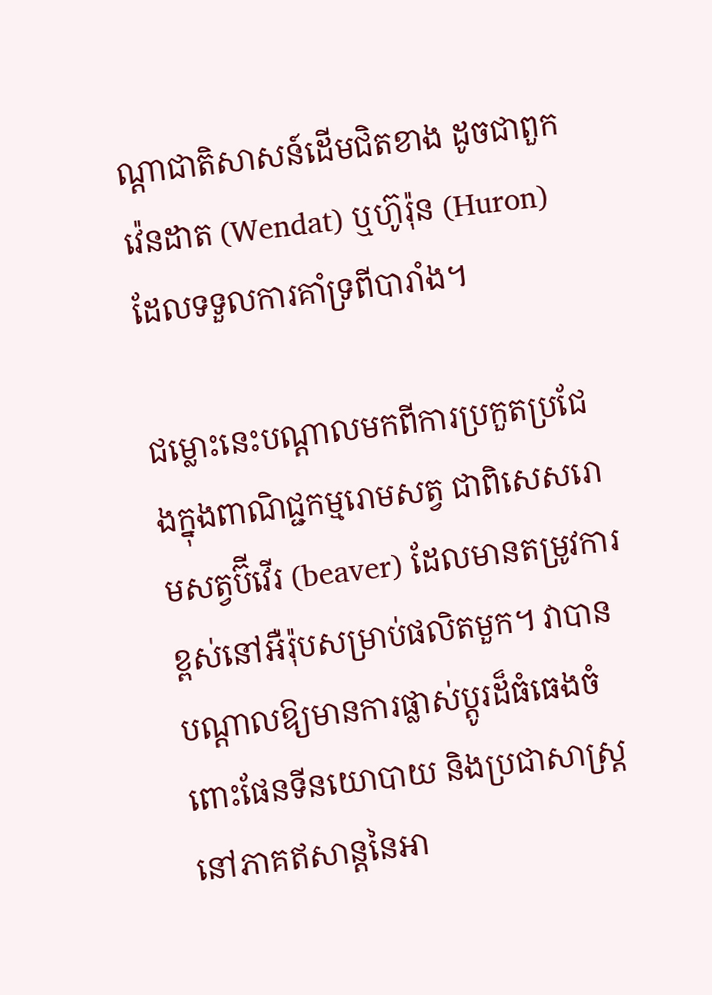ណ្ដាជាតិសាសន៍ដើមជិតខាង ដូចជាពួកវ៉េនដាត (Wendat) ឬហ៊ូរ៉ុន (Huron) ដែលទទួលការគាំទ្រពីបារាំង។

ជម្លោះនេះបណ្ដាលមកពីការប្រកួតប្រជែងក្នុងពាណិជ្ជកម្មរោមសត្វ ជាពិសេសរោមសត្វប៊ីវើរ (beaver) ដែលមានតម្រូវការខ្ពស់នៅអឺរ៉ុបសម្រាប់ផលិតមួក។ វាបានបណ្ដាលឱ្យមានការផ្លាស់ប្ដូរដ៏ធំធេងចំពោះផែនទីនយោបាយ និងប្រជាសាស្ត្រនៅភាគឥសាន្តនៃអា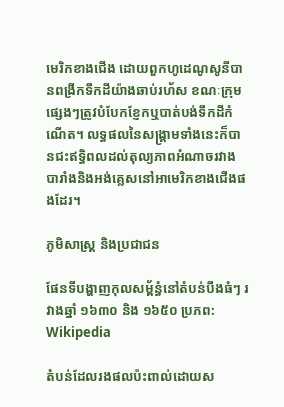មេរិកខាងជើង ដោយពួកហូដេណូសូនីបានពង្រីកទឹកដីយ៉ាងឆាប់រហ័ស ខណៈក្រុមផ្សេងៗត្រូវបំបែកខ្ញែកឬបាត់បង់ទឹកដីកំណើត។ លទ្ធផលនៃសង្គ្រាមទាំងនេះក៏បានជះឥទ្ធិពលដល់តុល្យភាពអំណាចរវាងបារាំងនិងអង់គ្លេសនៅអាមេរិកខាងជើងផងដែរ។

ភូមិសាស្ត្រ និងប្រជាជន

ផែនទីបង្ហាញកុលសម្ព័ន្ធំនៅតំបន់បឹងធំៗ រវាងឆ្នាំ ១៦៣០ និង ១៦៥០ ប្រភព: Wikipedia

តំបន់ដែលរងផលប៉ះពាល់ដោយស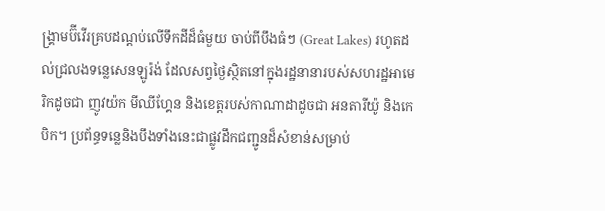ង្គ្រាមប៊ីវើរគ្របដណ្ដប់លើទឹកដីដ៏ធំមួយ ចាប់ពីបឹងធំៗ (Great Lakes) រហូតដល់ជ្រលងទន្លេសេនឡូរ៉ង់ ដែលសព្វថ្ងៃស្ថិតនៅក្នុងរដ្ឋនានារបស់សហរដ្ឋអាមេរិកដូចជា ញូវយ៉ក មីឈីហ្គែន និងខេត្ដរបស់កាណាដាដូចជា អនតារីយ៉ូ និងកេបិក។ ប្រព័ន្ធទន្លេនិងបឹងទាំងនេះជាផ្លូវដឹកជញ្ជូនដ៏សំខាន់សម្រាប់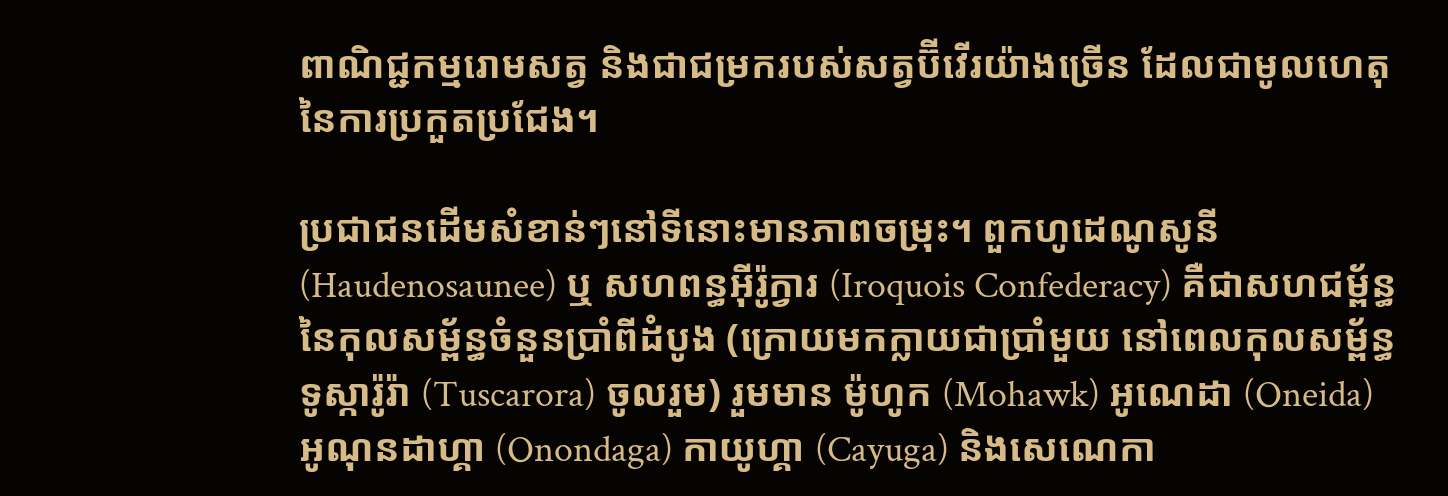ពាណិជ្ជកម្មរោមសត្វ និងជាជម្រករបស់សត្វប៊ីវើរយ៉ាងច្រើន ដែលជាមូលហេតុនៃការប្រកួតប្រជែង។

ប្រជាជនដើមសំខាន់ៗនៅទីនោះមានភាពចម្រុះ។ ពួកហូដេណូសូនី (Haudenosaunee) ឬ សហពន្ធអ៊ីរ៉ូក្វារ (Iroquois Confederacy) គឺជាសហជម្ព័ន្ធនៃកុលសម្ព័ន្ធចំនួនប្រាំពីដំបូង (ក្រោយមកក្លាយជាប្រាំមួយ នៅពេលកុលសម្ព័ន្ធទូស្ការ៉ូរ៉ា (Tuscarora) ចូលរួម) រួមមាន ម៉ូហូក (Mohawk) អូណេដា (Oneida) អូណុនដាហ្គា (Onondaga) កាយូហ្គា (Cayuga) និងសេណេកា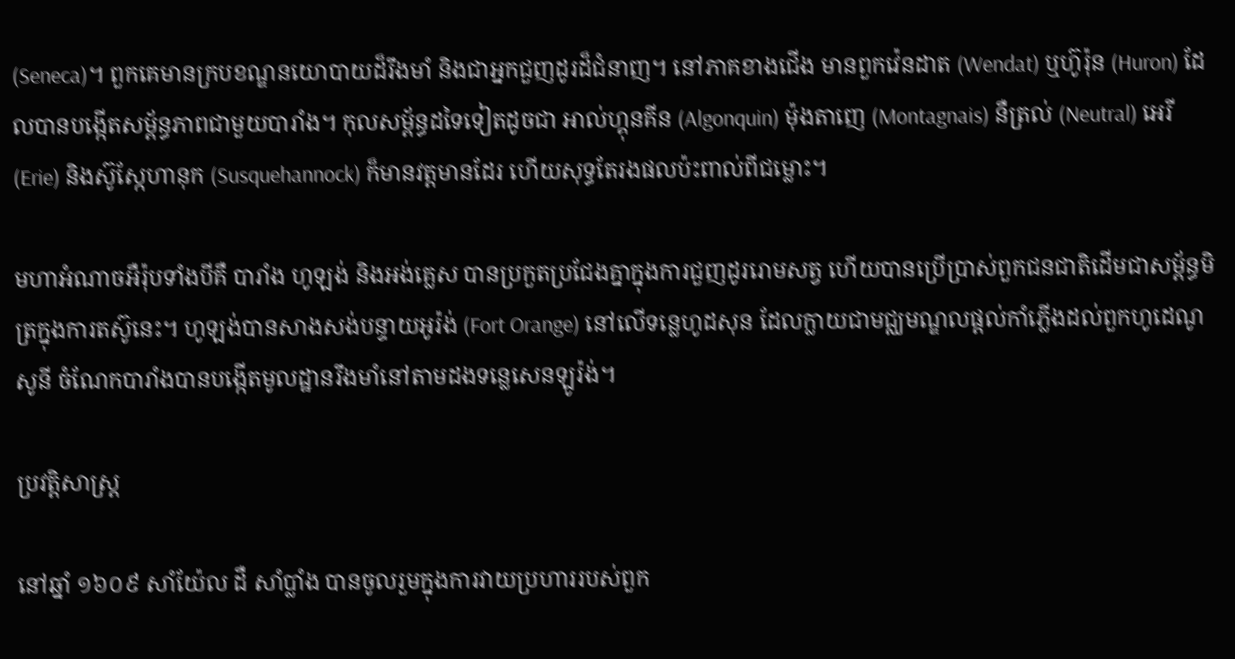(Seneca)។ ពួកគេមានក្របខណ្ឌនយោបាយដ៏រឹងមាំ និងជាអ្នកជួញដូរដ៏ជំនាញ។ នៅភាគខាងជើង មានពួកវ៉េនដាត (Wendat) ឬហ៊ូរ៉ុន (Huron) ដែលបានបង្កើតសម្ព័ន្ធភាពជាមួយបារាំង។ កុលសម្ព័ន្ធដទៃទៀតដូចជា អាល់ហ្គុនគីន (Algonquin) ម៉ុងតាញេ (Montagnais) នឺត្រល់ (Neutral) អេរី (Erie) និងស៊ូស្កែហានុក (Susquehannock) ក៏មានវត្តមានដែរ ហើយសុទ្ធតែរងផលប៉ះពាល់ពីជម្លោះ។

មហាអំណាចអឺរ៉ុបទាំងបីគឺ បារាំង ហូឡង់ និងអង់គ្លេស បានប្រកួតប្រជែងគ្នាក្នុងការជួញដូររោមសត្វ ហើយបានប្រើប្រាស់ពួកជនជាតិដើមជាសម្ព័ន្ធមិត្រក្នុងការតស៊ូនេះ។ ហូឡង់បានសាងសង់បន្ទាយអូរ៉ង់ (Fort Orange) នៅលើទន្លេហូដសុន ដែលក្លាយជាមជ្ឈមណ្ឌលផ្ដល់កាំភ្លើងដល់ពួកហូដេណូសូនី ចំណែកបារាំងបានបង្កើតមូលដ្ឋានរឹងមាំនៅតាមដងទន្លេសេនឡូរ៉ង់។

ប្រវត្តិសាស្ត្រ

នៅឆ្នាំ ១៦០៩ សាំយ៉ែល ដឺ សាំប្លាំង បានចូលរួមក្នុងការវាយប្រហាររបស់ពួក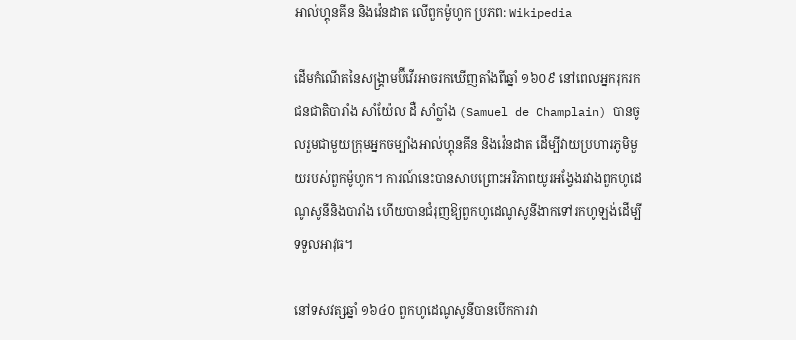អាល់ហ្គុនគីន និងវ៉េនដាត លើពួកម៉ូហូក ប្រភព: Wikipedia

ដើមកំណើតនៃសង្គ្រាមប៊ីវើរអាចរកឃើញតាំងពីឆ្នាំ ១៦០៩ នៅពេលអ្នករុករកជនជាតិបារាំង សាំយ៉ែល ដឺ សាំប្លាំង (Samuel de Champlain) បានចូលរួមជាមួយក្រុមអ្នកចម្បាំងអាល់ហ្គុនគីន និងវ៉េនដាត ដើម្បីវាយប្រហារភូមិមួយរបស់ពួកម៉ូហូក។ ការណ៍នេះបានសាបព្រោះអរិភាពយូរអង្វែងរវាងពួកហូដេណូសូនីនិងបារាំង ហើយបានជំរុញឱ្យពួកហូដេណូសូនីងាកទៅរកហូឡង់ដើម្បីទទួលអាវុធ។

នៅទសវត្សឆ្នាំ ១៦៤០ ពួកហូដេណូសូនីបានបើកការវា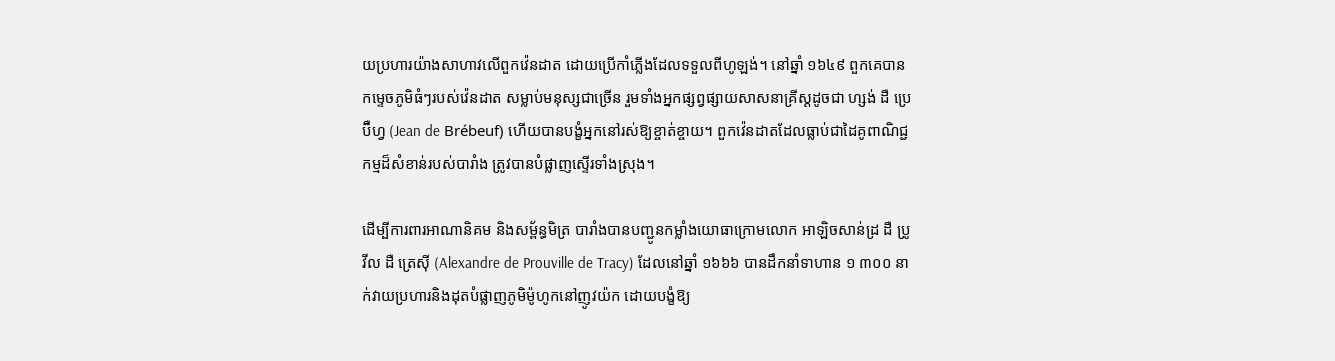យប្រហារយ៉ាងសាហាវលើពួកវ៉េនដាត ដោយប្រើកាំភ្លើងដែលទទួលពីហូឡង់។ នៅឆ្នាំ ១៦៤៩ ពួកគេបានកម្ទេចភូមិធំៗរបស់វ៉េនដាត សម្លាប់មនុស្សជាច្រើន រួមទាំងអ្នកផ្សព្វផ្សាយសាសនាគ្រីស្តដូចជា ហ្សង់ ដឺ ប្រេប៊ឺហ្វ (Jean de Brébeuf) ហើយបានបង្ខំអ្នកនៅរស់ឱ្យខ្ចាត់ខ្ចាយ។ ពួកវ៉េនដាតដែលធ្លាប់ជាដៃគូពាណិជ្ជកម្មដ៏សំខាន់របស់បារាំង ត្រូវបានបំផ្លាញស្ទើរទាំងស្រុង។

ដើម្បីការពារអាណានិគម និងសម្ព័ន្ធមិត្រ បារាំងបានបញ្ជូនកម្លាំងយោធាក្រោមលោក អាឡិចសាន់ដ្រ ដឺ ប្រូវីល ដឺ ត្រេស៊ី (Alexandre de Prouville de Tracy) ដែលនៅឆ្នាំ ១៦៦៦ បានដឹកនាំទាហាន ១ ៣០០ នាក់វាយប្រហារនិងដុតបំផ្លាញភូមិម៉ូហូកនៅញូវយ៉ក ដោយបង្ខំឱ្យ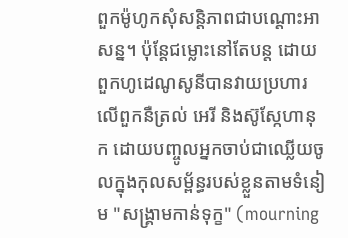ពួកម៉ូហូកសុំសន្តិភាពជាបណ្ដោះអាសន្ន។ ប៉ុន្តែជម្លោះនៅតែបន្ត ដោយពួកហូដេណូសូនីបានវាយប្រហារលើពួកនឺត្រល់ អេរី និងស៊ូស្កែហានុក ដោយបញ្ចូលអ្នកចាប់ជាឈ្លើយចូលក្នុងកុលសម្ព័ន្ធរបស់ខ្លួនតាមទំនៀម "សង្គ្រាមកាន់ទុក្ខ" (mourning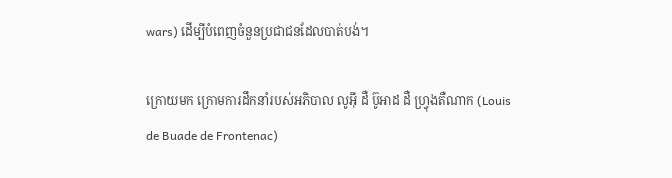wars) ដើម្បីបំពេញចំនួនប្រជាជនដែលបាត់បង់។

ក្រោយមក ក្រោមការដឹកនាំរបស់អភិបាល លូអ៊ី ដឺ ប៊ូអាដ ដឺ ហ្វ្រុងតឺណាក (Louis de Buade de Frontenac)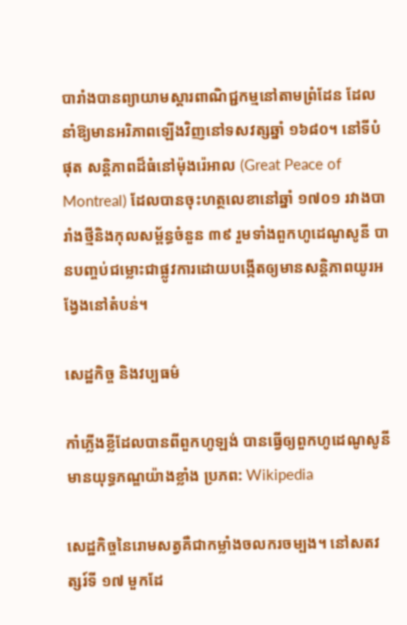បារាំងបានព្យាយាមស្ដារពាណិជ្ជកម្មនៅតាមព្រំដែន ដែលនាំឱ្យមានអរិភាពឡើងវិញនៅទសវត្សឆ្នាំ ១៦៨០។ នៅទីបំផុត សន្ដិភាពដ៏ធំនៅម៉ុងរ៉េអាល (Great Peace of Montreal) ដែលបានចុះហត្ថលេខានៅឆ្នាំ ១៧០១ រវាងបារាំងថ្មីនិងកុលសម្ព័ន្ធចំនួន ៣៩ រួមទាំងពួកហូដេណូសូនី បានបញ្ចប់ជម្លោះជាផ្លូវការដោយបង្កើតឲ្យមានសន្តិភាពយូរអង្វែងនៅតំបន់។

សេដ្ឋកិច្ច និងវប្បធម៌

កាំភ្លើងខ្លីដែលបានពីពួកហូឡង់ បានធ្វើឲ្យពួកហូដេណូសូនី មានយុទ្ធភណ្ឌយ៉ាងខ្លាំង ប្រភព: Wikipedia

សេដ្ឋកិច្ចនៃរោមសត្វគឺជាកម្លាំងចលករចម្បង។ នៅសតវត្សរ៍ទី ១៧ មួកដែ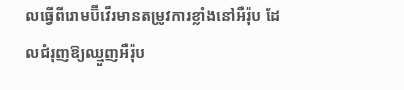លធ្វើពីរោមប៊ីវើរមានតម្រូវការខ្លាំងនៅអឺរ៉ុប ដែលជំរុញឱ្យឈ្មួញអឺរ៉ុប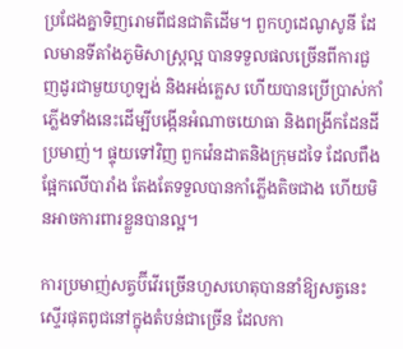ប្រជែងគ្នាទិញរោមពីជនជាតិដើម។ ពួកហូដេណូសូនី ដែលមានទីតាំងភូមិសាស្ត្រល្អ បានទទួលផលច្រើនពីការជួញដូរជាមួយហូឡង់ និងអង់គ្លេស ហើយបានប្រើប្រាស់កាំភ្លើងទាំងនេះដើម្បីបង្កើនអំណាចយោធា និងពង្រីកដែនដីប្រមាញ់។ ផ្ទុយទៅវិញ ពួកវ៉េនដាតនិងក្រុមដទៃ ដែលពឹងផ្អែកលើបារាំង តែងតែទទួលបានកាំភ្លើងតិចជាង ហើយមិនអាចការពារខ្លួនបានល្អ។

ការប្រមាញ់សត្វប៊ីវើរច្រើនហួសហេតុបាននាំឱ្យសត្វនេះស្ទើរផុតពូជនៅក្នុងតំបន់ជាច្រើន ដែលកា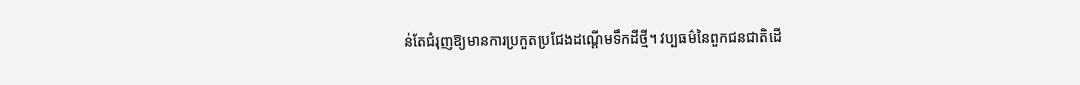ន់តែជំរុញឱ្យមានការប្រកួតប្រជែងដណ្ដើមទឹកដីថ្មី។ វប្បធម៌នៃពួកជនជាតិដើ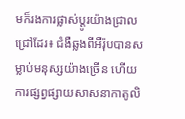មក៏រងការផ្លាស់ប្ដូរយ៉ាងជ្រាលជ្រៅដែរ៖ ជំងឺឆ្លងពីអឺរ៉ុបបានសម្លាប់មនុស្សយ៉ាងច្រើន ហើយការផ្សព្វផ្សាយសាសនាកាតូលិ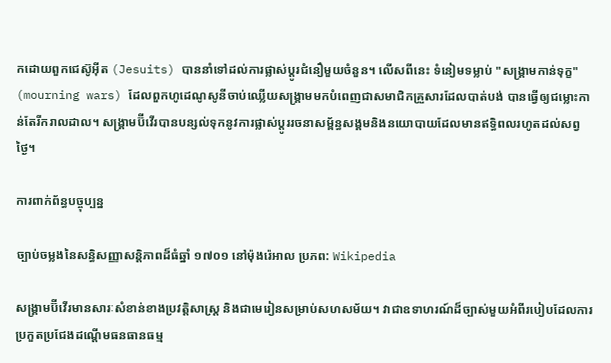កដោយពួកជេស៊ូអ៊ីត (Jesuits) បាននាំទៅដល់ការផ្លាស់ប្ដូរជំនឿមួយចំនួន។ លើសពីនេះ ទំនៀមទម្លាប់ "សង្គ្រាមកាន់ទុក្ខ" (mourning wars) ដែលពួកហូដេណូសូនីចាប់ឈ្លើយសង្គ្រាមមកបំពេញជាសមាជិកគ្រួសារដែលបាត់បង់ បានធ្វើឲ្យជម្លោះកាន់តែរីករាលដាល។ សង្គ្រាមប៊ីវើរបានបន្សល់ទុកនូវការផ្លាស់ប្ដូររចនាសម្ព័ន្ធសង្គមនិងនយោបាយដែលមានឥទ្ធិពលរហូតដល់សព្វថ្ងៃ។

ការពាក់ព័ន្ធបច្ចុប្បន្ន

ច្បាប់ចម្លងនៃសន្ធិសញ្ញាសន្តិភាពដ៏ធំឆ្នាំ ១៧០១ នៅម៉ុងរ៉េអាល ប្រភព: Wikipedia

សង្គ្រាមប៊ីវើរមានសារៈសំខាន់ខាងប្រវត្តិសាស្ត្រ និងជាមេរៀនសម្រាប់សហសម័យ។ វាជាឧទាហរណ៍ដ៏ច្បាស់មួយអំពីរបៀបដែលការប្រកួតប្រជែងដណ្ដើមធនធានធម្ម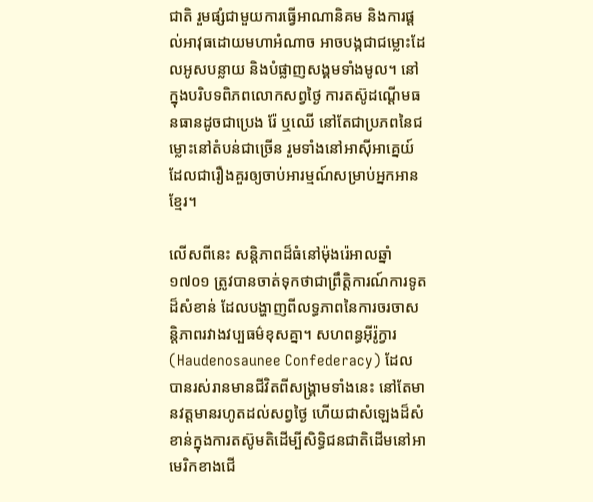ជាតិ រួមផ្សំជាមួយការធ្វើអាណានិគម និងការផ្ដល់អាវុធដោយមហាអំណាច អាចបង្កជាជម្លោះដែលអូសបន្លាយ និងបំផ្លាញសង្គមទាំងមូល។ នៅក្នុងបរិបទពិភពលោកសព្វថ្ងៃ ការតស៊ូដណ្ដើមធនធានដូចជាប្រេង រ៉ែ ឬឈើ នៅតែជាប្រភពនៃជម្លោះនៅតំបន់ជាច្រើន រួមទាំងនៅអាស៊ីអាគ្នេយ៍ ដែលជារឿងគួរឲ្យចាប់អារម្មណ៍សម្រាប់អ្នកអានខ្មែរ។

លើសពីនេះ សន្តិភាពដ៏ធំនៅម៉ុងរ៉េអាលឆ្នាំ ១៧០១ ត្រូវបានចាត់ទុកថាជាព្រឹត្តិការណ៍ការទូតដ៏សំខាន់ ដែលបង្ហាញពីលទ្ធភាពនៃការចរចាសន្តិភាពរវាងវប្បធម៌ខុសគ្នា។ សហពន្ធអ៊ីរ៉ូក្វារ (Haudenosaunee Confederacy) ដែលបានរស់រានមានជីវិតពីសង្គ្រាមទាំងនេះ នៅតែមានវត្តមានរហូតដល់សព្វថ្ងៃ ហើយជាសំឡេងដ៏សំខាន់ក្នុងការតស៊ូមតិដើម្បីសិទ្ធិជនជាតិដើមនៅអាមេរិកខាងជើ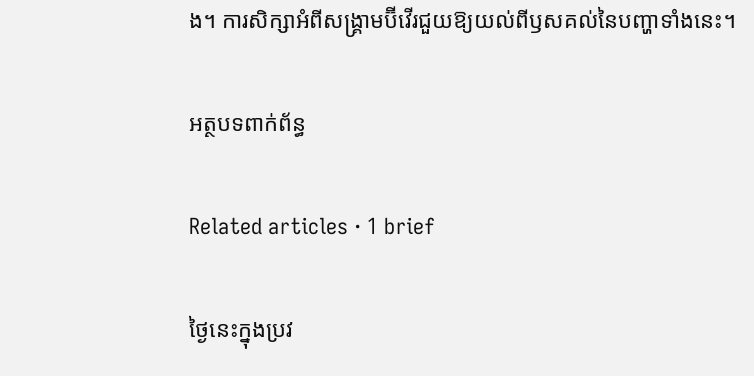ង។ ការសិក្សាអំពីសង្គ្រាមប៊ីវើរជួយឱ្យយល់ពីឫសគល់នៃបញ្ហាទាំងនេះ។

អត្ថបទពាក់ព័ន្ធ

Related articles · 1 brief

ថ្ងៃនេះក្នុងប្រវ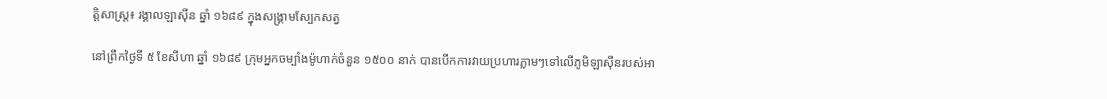ត្តិសាស្ត្រ៖ រង្គាលឡាស៊ីន ឆ្នាំ ១៦៨៩ ក្នុងសង្គ្រាមស្បែកសត្វ

នៅព្រឹកថ្ងៃទី ៥ ខែសីហា ឆ្នាំ ១៦៨៩ ក្រុមអ្នកចម្បាំងម៉ូហាក់ចំនួន ១៥០០ នាក់ បានបើកការវាយប្រហារភ្លាមៗទៅលើភូមិឡាស៊ីនរបស់អា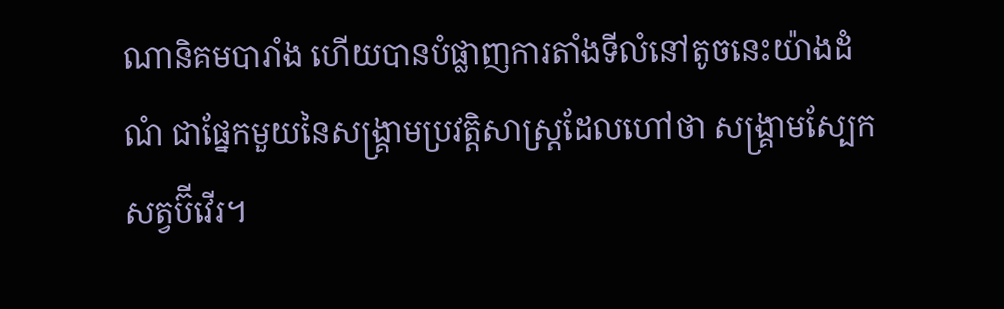ណានិគមបារាំង ហើយបានបំផ្លាញការតាំងទីលំនៅតូចនេះយ៉ាងដំណំ ជាផ្នែកមួយនៃសង្គ្រាមប្រវត្តិសាស្ត្រដែលហៅថា សង្គ្រាមស្បែកសត្វប៊ីវើរ។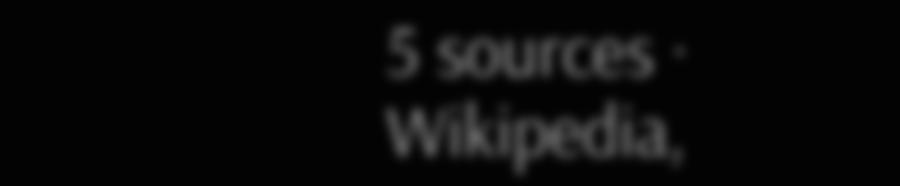5 sources · Wikipedia,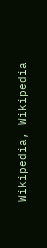Wikipedia, Wikipedia